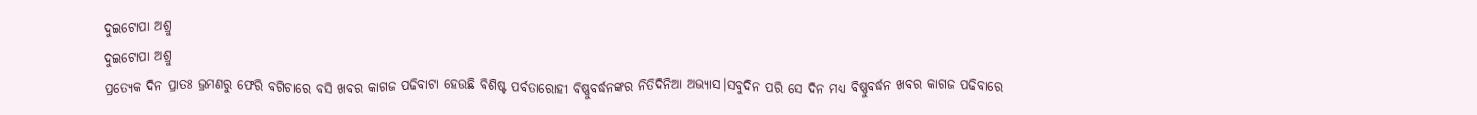ଦୁଇଟୋପା ଅଶ୍ରୁ
ଦୁଇଟୋପା ଅଶ୍ରୁ
ପ୍ରତ୍ୟେକ ଦିନ ପ୍ରାତଃ ଭ୍ରମଣରୁ ଫେରି ବଗିଚାରେ ବସି ଖବର କାଗଜ ପଢିବାଟା ହେଉଛି ବିଶିଷ୍ଟ ପର୍ବତାରୋହୀ ବିଷ୍ଣୁବର୍ଦ୍ଧନଙ୍କର ନିତିଦିନିଆ ଅଭ୍ୟାସ।ସବୁଦିନ ପରି ସେ ଦିନ ମଧ୍ୟ ବିଷ୍ଣୁବର୍ଦ୍ଧନ ଖବର କାଗଜ ପଢିବାରେ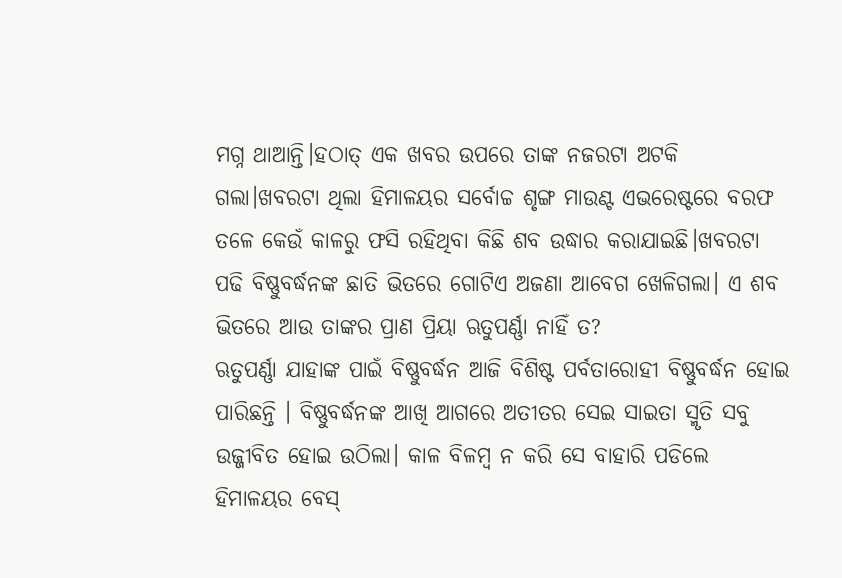ମଗ୍ନ ଥାଆନ୍ତି।ହଠାତ୍ ଏକ ଖବର ଉପରେ ତାଙ୍କ ନଜରଟା ଅଟକି ଗଲା।ଖବରଟା ଥିଲା ହିମାଳୟର ସର୍ବୋଚ୍ଚ ଶୃଙ୍ଗ ମାଉଣ୍ଟ ଏଭରେଷ୍ଟରେ ବରଫ ତଳେ କେଉଁ କାଳରୁ ଫସି ରହିଥିବା କିଛି ଶବ ଉଦ୍ଧାର କରାଯାଇଛି।ଖବରଟା ପଢି ବିଷ୍ଣୁବର୍ଦ୍ଧନଙ୍କ ଛାତି ଭିତରେ ଗୋଟିଏ ଅଜଣା ଆବେଗ ଖେଳିଗଲା। ଏ ଶବ ଭିତରେ ଆଉ ତାଙ୍କର ପ୍ରାଣ ପ୍ରିୟା ଋତୁପର୍ଣ୍ଣା ନାହିଁ ତ?
ଋତୁପର୍ଣ୍ଣା ଯାହାଙ୍କ ପାଇଁ ବିଷ୍ଣୁବର୍ଦ୍ଧନ ଆଜି ବିଶିଷ୍ଟ ପର୍ବତାରୋହୀ ବିଷ୍ଣୁବର୍ଦ୍ଧନ ହୋଇ ପାରିଛନ୍ତି । ବିଷ୍ଣୁବର୍ଦ୍ଧନଙ୍କ ଆଖି ଆଗରେ ଅତୀତର ସେଇ ସାଇତା ସ୍ମୃତି ସବୁ ଉଜ୍ଜୀବିତ ହୋଇ ଉଠିଲା। କାଳ ବିଳମ୍ବ ନ କରି ସେ ବାହାରି ପଡିଲେ ହିମାଳୟର ବେସ୍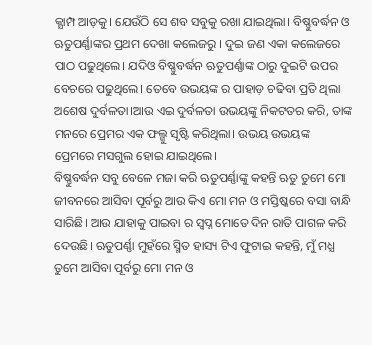କ୍ଯାମ୍ପ ଆଡ଼କୁ। ଯେଉଁଠି ସେ ଶବ ସବୁକୁ ରଖା ଯାଇଥିଲା। ବିଷ୍ଣୁବର୍ଦ୍ଧନ ଓ ଋତୁପର୍ଣ୍ଣାଙ୍କର ପ୍ରଥମ ଦେଖା କଲେଜରୁ । ଦୁଇ ଜଣ ଏକା କଲେଜରେ ପାଠ ପଢୁଥିଲେ। ଯଦିଓ ବିଷ୍ଣୁବର୍ଦ୍ଧନ ଋତୁପର୍ଣ୍ଣାଙ୍କ ଠାରୁ ଦୁଇଟି ଉପର ବେଚରେ ପଢୁଥିଲେ। ତେବେ ଉଭୟଙ୍କ ର ପାହାଡ଼ ଚଢିବା ପ୍ରତି ଥିଲା ଅଶେଷ ଦୁର୍ବଳତା।ଆଉ ଏଇ ଦୁର୍ବଳତା ଉଭୟଙ୍କୁ ନିକଟତର କରି, ତାଙ୍କ ମନରେ ପ୍ରେମର ଏକ ଫଲ୍ଗୁ ସୃଷ୍ଟି କରିଥିଲା। ଉଭୟ ଉଭୟଙ୍କ ପ୍ରେମରେ ମସଗୁଲ ହୋଇ ଯାଇଥିଲେ।
ବିଷ୍ଣୁବର୍ଦ୍ଧନ ସବୁ ବେଳେ ମଜା କରି ଋତୁପର୍ଣ୍ଣାଙ୍କୁ କହନ୍ତି ଋତୁ ତୁମେ ମୋ ଜୀବନରେ ଆସିବା ପୂର୍ବରୁ ଆଉ କିଏ ମୋ ମନ ଓ ମସ୍ତିଷ୍କରେ ବସା ବାନ୍ଧି ସାରିଛି। ଆଉ ଯାହାକୁ ପାଇବା ର ସ୍ବପ୍ନ ମୋତେ ଦିନ ରାତି ପାଗଳ କରି ଦେଉଛି। ଋତୁପର୍ଣ୍ଣା ମୁହଁରେ ସ୍ମିତ ହାସ୍ୟ ଟିଏ ଫୁଟାଇ କହନ୍ତି, ମୁଁ ମଧ୍ଯ ତୁମେ ଆସିବା ପୂର୍ବରୁ ମୋ ମନ ଓ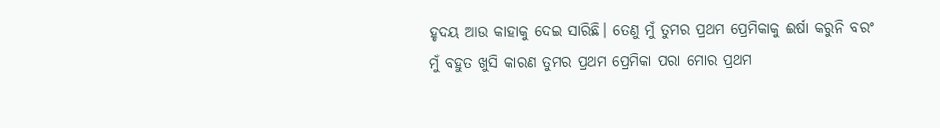ହୃଦୟ ଆଉ କାହାକୁ ଦେଇ ସାରିଛି। ତେଣୁ ମୁଁ ତୁମର ପ୍ରଥମ ପ୍ରେମିକାକୁ ଈର୍ଷା କରୁନି ବରଂ ମୁଁ ବହୁତ ଖୁସି କାରଣ ତୁମର ପ୍ରଥମ ପ୍ରେମିକା ପରା ମୋର ପ୍ରଥମ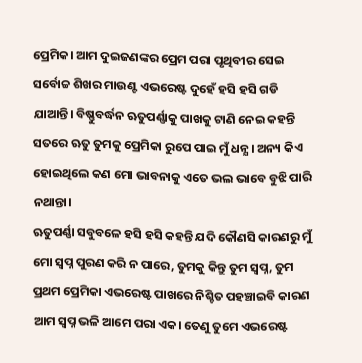ପ୍ରେମିକ। ଆମ ଦୁଇଜଣଙ୍କର ପ୍ରେମ ପରା ପୃଥିବୀର ସେଇ ସର୍ବୋଚ୍ଚ ଶିଖର ମାଉଣ୍ଟ ଏଭରେଷ୍ଟ ଦୁହେଁ ହସି ହସି ଗଡି ଯାଆନ୍ତି। ବିଷ୍ଣୁବର୍ଦ୍ଧନ ଋତୁପର୍ଣ୍ଣାକୁ ପାଖକୁ ଟାଣି ନେଇ କହନ୍ତି ସତରେ ଋତୁ ତୁମକୁ ପ୍ରେମିକା ରୁପେ ପାଇ ମୁଁ ଧନ୍ଯ। ଅନ୍ୟ କିଏ ହୋଇଥିଲେ କଣ ମୋ ଭାବନାକୁ ଏତେ ଭଲ ଭାବେ ବୁଝି ପାରି ନଥାନ୍ତା।
ଋତୁପର୍ଣ୍ଣା ସବୁବଳେ ହସି ହସି କହନ୍ତି ଯଦି କୌଣସି କାରଣରୁ ମୁଁ ମୋ ସ୍ବପ୍ନ ପୁରଣ କରି ନ ପାରେ, ତୁମକୁ କିନ୍ତୁ ତୁମ ସ୍ବପ୍ନ, ତୁମ ପ୍ରଥମ ପ୍ରେମିକା ଏଭରେଷ୍ଟ ପାଖରେ ନିଶ୍ଚିତ ପହଞ୍ଚାଇବି କାରଣ ଆମ ସ୍ବପ୍ନ ଭଳି ଆମେ ପରା ଏକ। ତେଣୁ ତୁମେ ଏଭରେଷ୍ଟ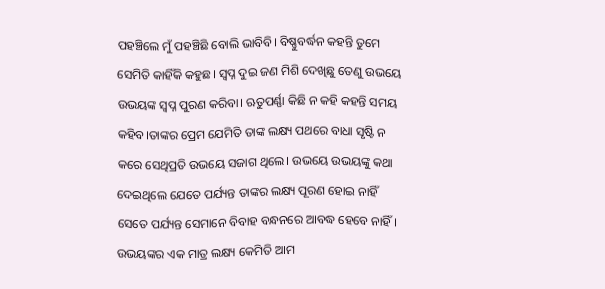ପହଞ୍ଚିଲେ ମୁଁ ପହଞ୍ଚିଛି ବୋଲି ଭାବିବି। ବିଷ୍ଣୁବର୍ଦ୍ଧନ କହନ୍ତି ତୁମେ ସେମିତି କାହିଁକି କହୁଛ। ସ୍ବପ୍ନ ଦୁଇ ଜଣ ମିଶି ଦେଖିଛୁ ତେଣୁ ଉଭୟେ ଉଭୟଙ୍କ ସ୍ବପ୍ନ ପୁରଣ କରିବା। ଋତୁପର୍ଣ୍ଣା କିଛି ନ କହି କହନ୍ତି ସମୟ କହିବ।ତାଙ୍କର ପ୍ରେମ ଯେମିତି ତାଙ୍କ ଲକ୍ଷ୍ୟ ପଥରେ ବାଧା ସୃଷ୍ଟି ନ କରେ ସେଥିପ୍ରତି ଉଭୟେ ସଜାଗ ଥିଲେ। ଉଭୟେ ଉଭୟଙ୍କୁ କଥା ଦେଇଥିଲେ ଯେତେ ପର୍ଯ୍ୟନ୍ତ ତାଙ୍କର ଲକ୍ଷ୍ୟ ପୂରଣ ହୋଇ ନାହିଁ ସେତେ ପର୍ଯ୍ୟନ୍ତ ସେମାନେ ବିବାହ ବନ୍ଧନରେ ଆବଦ୍ଧ ହେବେ ନାହିଁ।
ଉଭୟଙ୍କର ଏକ ମାତ୍ର ଲକ୍ଷ୍ୟ କେମିତି ଆମ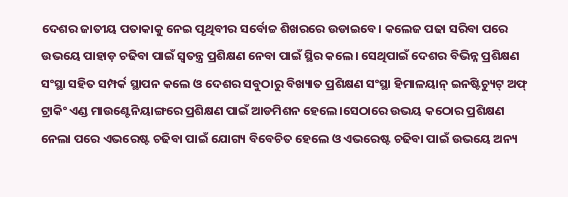ଦେଶର ଜାତୀୟ ପତାକାକୁ ନେଇ ପୃଥିବୀର ସର୍ବୋଚ୍ଚ ଶିଖରରେ ଉଡାଇବେ। କଲେଜ ପଢା ସରିବା ପରେ ଉଭୟେ ପାହାଡ଼ ଚଢିବା ପାଇଁ ସ୍ବତନ୍ତ୍ର ପ୍ରଶିକ୍ଷଣ ନେବା ପାଇଁ ସ୍ଥିର କଲେ। ସେଥିପାଇଁ ଦେଶର ବିଭିନ୍ନ ପ୍ରଶିକ୍ଷଣ ସଂସ୍ଥା ସହିତ ସମ୍ପର୍କ ସ୍ଥାପନ କଲେ ଓ ଦେଶର ସବୁଠାରୁ ବିଖ୍ୟାତ ପ୍ରଶିକ୍ଷଣ ସଂସ୍ଥା ହିମାଳୟାନ୍ ଇନଷ୍ଟିଚ୍ୟୁଟ୍ ଅଫ୍ ଟ୍ରାକିଂ ଏଣ୍ଡ ମାଉଣ୍ଟେନିୟାଙ୍ଗରେ ପ୍ରଶିକ୍ଷଣ ପାଇଁ ଆଡମିଶନ ହେଲେ।ସେଠାରେ ଉଭୟ କଠୋର ପ୍ରଶିକ୍ଷଣ ନେଲା ପରେ ଏଭରେଷ୍ଟ ଚଢିବା ପାଇଁ ଯୋଗ୍ୟ ବିବେଚିତ ହେଲେ ଓ ଏଭରେଷ୍ଟ ଚଢିବା ପାଇଁ ଉଭୟେ ଅନ୍ୟ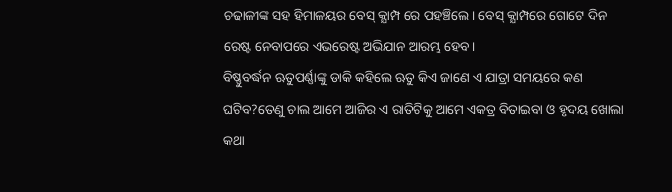ଚଢାଳୀଙ୍କ ସହ ହିମାଳୟର ବେସ୍ କ୍ଯାମ୍ପ ରେ ପହଞ୍ଚିଲେ। ବେସ୍ କ୍ଯାମ୍ପରେ ଗୋଟେ ଦିନ ରେଷ୍ଟ ନେବାପରେ ଏଭରେଷ୍ଟ ଅଭିଯାନ ଆରମ୍ଭ ହେବ।
ବିଷ୍ଣୁବର୍ଦ୍ଧନ ଋତୁପର୍ଣ୍ଣାଙ୍କୁ ଡାକି କହିଲେ ଋତୁ କିଏ ଜାଣେ ଏ ଯାତ୍ରା ସମୟରେ କଣ ଘଟିବ?ତେଣୁ ଚାଲ ଆମେ ଆଜିର ଏ ରାତିଟିକୁ ଆମେ ଏକତ୍ର ବିତାଇବା ଓ ହୃଦୟ ଖୋଲା କଥା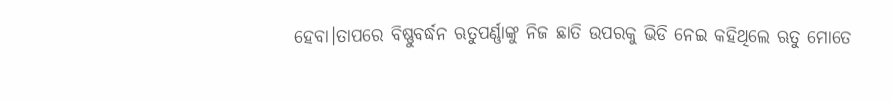ହେବା।ତାପରେ ବିଷ୍ଣୁବର୍ଦ୍ଧନ ଋତୁପର୍ଣ୍ଣାଙ୍କୁ ନିଜ ଛାତି ଉପରକୁ ଭିଡି ନେଇ କହିଥିଲେ ଋତୁ ମୋତେ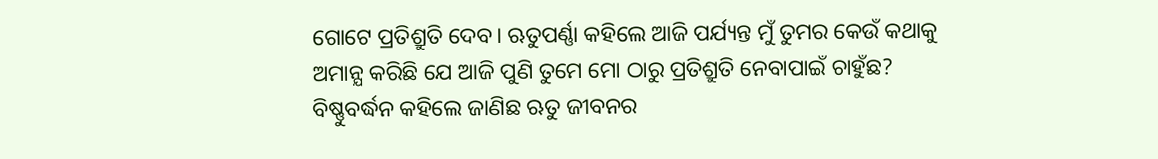ଗୋଟେ ପ୍ରତିଶ୍ରୁତି ଦେବ। ଋତୁପର୍ଣ୍ଣା କହିଲେ ଆଜି ପର୍ଯ୍ୟନ୍ତ ମୁଁ ତୁମର କେଉଁ କଥାକୁ ଅମାନ୍ଯ କରିଛି ଯେ ଆଜି ପୁଣି ତୁମେ ମୋ ଠାରୁ ପ୍ରତିଶ୍ରୁତି ନେବାପାଇଁ ଚାହୁଁଛ?
ବିଷ୍ଣୁବର୍ଦ୍ଧନ କହିଲେ ଜାଣିଛ ଋତୁ ଜୀବନର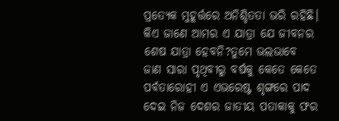ପ୍ରତ୍ୟେକ ମୁହୂର୍ତ୍ତରେ ଅନିଶ୍ଚିତତା ଭରି ରହିଛି। କିଏ ଜାଣେ ଆମର ଏ ଯାତ୍ରା ଯେ ଜୀବନର ଶେଷ ଯାତ୍ରା ହେବନି?ତୁମେ ଭଲଭାବେ ଜାଣ ସାରା ପୃଥିବୀରୁ ବର୍ଷକୁ କେତେ କେତେ ପର୍ବତାରୋହୀ ଏ ଏଭରେଷ୍ଟ ଶୃଙ୍ଗରେ ପାଦ ଦେଇ ନିଜ ଦେଶର ଜାତୀୟ ପତାକାକୁ ଫର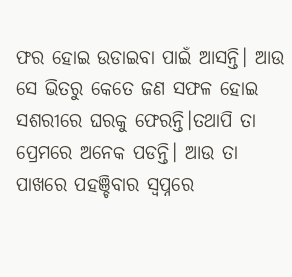ଫର ହୋଇ ଉଡାଇବା ପାଇଁ ଆସନ୍ତି। ଆଉ ସେ ଭିତରୁ କେତେ ଜଣ ସଫଳ ହୋଇ ସଶରୀରେ ଘରକୁ ଫେରନ୍ତି।ତଥାପି ତା ପ୍ରେମରେ ଅନେକ ପଡନ୍ତି। ଆଉ ତା ପାଖରେ ପହଞ୍ଚିବାର ସ୍ବପ୍ନରେ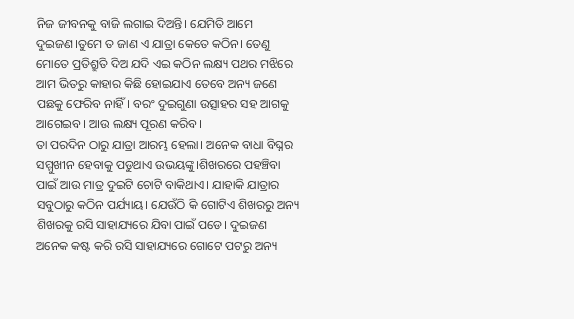ନିଜ ଜୀବନକୁ ବାଜି ଲଗାଇ ଦିଅନ୍ତି। ଯେମିତି ଆମେ ଦୁଇଜଣ।ତୁମେ ତ ଜାଣ ଏ ଯାତ୍ରା କେତେ କଠିନ। ତେଣୁ ମୋତେ ପ୍ରତିଶ୍ରୁତି ଦିଅ ଯଦି ଏଇ କଠିନ ଲକ୍ଷ୍ୟ ପଥର ମଝିରେ ଆମ ଭିତରୁ କାହାର କିଛି ହୋଇଯାଏ ତେବେ ଅନ୍ୟ ଜଣେ ପଛକୁ ଫେରିବ ନାହିଁ। ବରଂ ଦୁଇଗୁଣା ଉତ୍ସାହର ସହ ଆଗକୁ ଆଗେଇବ। ଆଉ ଲକ୍ଷ୍ୟ ପୂରଣ କରିବ।
ତା ପରଦିନ ଠାରୁ ଯାତ୍ରା ଆରମ୍ଭ ହେଲା। ଅନେକ ବାଧା ବିଘ୍ନର ସମ୍ମୁଖୀନ ହେବାକୁ ପଡୁଥାଏ ଉଭୟଙ୍କୁ।ଶିଖରରେ ପହଞ୍ଚିବା ପାଇଁ ଆଉ ମାତ୍ର ଦୁଇଟି ଚୋଟି ବାକିଥାଏ। ଯାହାକି ଯାତ୍ରାର ସବୁଠାରୁ କଠିନ ପର୍ଯ୍ୟାୟ। ଯେଉଁଠି କି ଗୋଟିଏ ଶିଖରରୁ ଅନ୍ୟ ଶିଖରକୁ ରସି ସାହାଯ୍ୟରେ ଯିବା ପାଇଁ ପଡେ। ଦୁଇଜଣ ଅନେକ କଷ୍ଟ କରି ରସି ସାହାଯ୍ୟରେ ଗୋଟେ ପଟରୁ ଅନ୍ୟ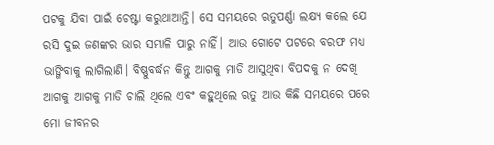ପଟକୁ ଯିବା ପାଇଁ ଚେଷ୍ଟା କରୁଥାଆନ୍ତି। ସେ ସମୟରେ ଋତୁପର୍ଣ୍ଣା ଲକ୍ଷ୍ୟ କଲେ ଯେ ରସି ଦୁଇ ଜଣଙ୍କର ଭାର ସମ୍ଭାଳି ପାରୁ ନାହିଁ। ଆଉ ଗୋଟେ ପଟରେ ବରଫ ମଧ୍ୟ ଭାଙ୍ଗିବାକୁ ଲାଗିଲାଣି। ବିଷ୍ଣୁବର୍ଦ୍ଧନ କିନ୍ତୁ ଆଗକୁ ମାଡି ଆସୁଥିବା ବିପଦକୁ ନ ଦେଖି ଆଗକୁ ଆଗକୁ ମାଡି ଚାଲି ଥିଲେ ଏବଂ କହୁଥିଲେ ଋତୁ ଆଉ କିଛି ସମୟରେ ପରେ ମୋ ଜୀବନର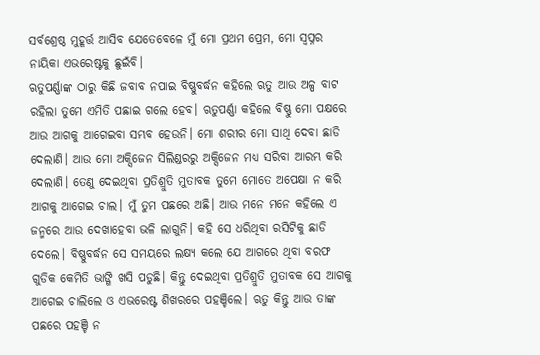ସର୍ବଶ୍ରେଷ୍ଠ ମୁହୂର୍ତ୍ତ ଆସିବ ଯେତେବେଳେ ମୁଁ ମୋ ପ୍ରଥମ ପ୍ରେମ, ମୋ ସ୍ବପ୍ନର ନାୟିକା ଏଭରେଷ୍ଟକୁ ଛୁଇଁବି।
ଋତୁପର୍ଣ୍ଣାଙ୍କ ଠାରୁ କିଛି ଜବାବ ନପାଇ ବିଷ୍ଣୁବର୍ଦ୍ଧନ କହିଲେ ଋତୁ ଆଉ ଅଳ୍ପ ବାଟ ରହିଲା ତୁମେ ଏମିତି ପଛାଇ ଗଲେ ହେବ। ଋତୁପର୍ଣ୍ଣା କହିଲେ ବିଷ୍ଣୁ ମୋ ପକ୍ଷରେ ଆଉ ଆଗକୁ ଆଗେଇବା ସମ୍ଭବ ହେଉନି। ମୋ ଶରୀର ମୋ ସାଥି ଦେବା ଛାଡି ଦେଲାଣି। ଆଉ ମୋ ଅକ୍ସିଜେନ ସିଲିଣ୍ଡରରୁ ଅକ୍ସିଜେନ ମଧ୍ୟ ସରିବା ଆରମ୍ଭ କରି ଦେଲାଣି। ତେଣୁ ଦେଇଥିବା ପ୍ରତିଶ୍ରୁତି ମୁତାବକ ତୁମେ ମୋତେ ଅପେକ୍ଷା ନ କରି ଆଗକୁ ଆଗେଇ ଚାଲ। ମୁଁ ତୁମ ପଛରେ ଅଛି। ଆଉ ମନେ ମନେ କହିଲେ ଏ ଜନ୍ମରେ ଆଉ ଦେଖାହେବା ଭଳି ଲାଗୁନି। କହି ସେ ଧରିଥିବା ରସିଟିକୁ ଛାଡି ଦେଲେ। ବିଷ୍ଣୁବର୍ଦ୍ଧନ ସେ ସମୟରେ ଲକ୍ଷ୍ୟ କଲେ ଯେ ଆଗରେ ଥିବା ବରଫ ଗୁଡିକ କେମିତି ଭାଙ୍ଗି ଖସି ପଡୁଛି। କିନ୍ତୁ ଦେଇଥିବା ପ୍ରତିଶ୍ରୁତି ମୁତାବକ ସେ ଆଗକୁ ଆଗେଇ ଚାଲିଲେ ଓ ଏଭରେଷ୍ଟ ଶିଖରରେ ପହଞ୍ଚିଲେ। ଋତୁ କିନ୍ତୁ ଆଉ ତାଙ୍କ ପଛରେ ପହଞ୍ଚି ନ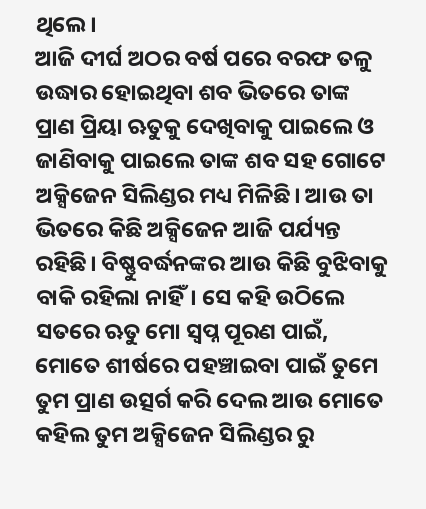ଥିଲେ।
ଆଜି ଦୀର୍ଘ ଅଠର ବର୍ଷ ପରେ ବରଫ ତଳୁ ଉଦ୍ଧାର ହୋଇଥିବା ଶବ ଭିତରେ ତାଙ୍କ ପ୍ରାଣ ପ୍ରିୟା ଋତୁକୁ ଦେଖିବାକୁ ପାଇଲେ ଓ ଜାଣିବାକୁ ପାଇଲେ ତାଙ୍କ ଶବ ସହ ଗୋଟେ ଅକ୍ସିଜେନ ସିଲିଣ୍ଡର ମଧ୍ୟ ମିଳିଛି। ଆଉ ତା ଭିତରେ କିଛି ଅକ୍ସିଜେନ ଆଜି ପର୍ଯ୍ୟନ୍ତ ରହିଛି। ବିଷ୍ଣୁବର୍ଦ୍ଧନଙ୍କର ଆଉ କିଛି ବୁଝିବାକୁ ବାକି ରହିଲା ନାହିଁ। ସେ କହି ଉଠିଲେ ସତରେ ଋତୁ ମୋ ସ୍ବପ୍ନ ପୂରଣ ପାଇଁ, ମୋତେ ଶୀର୍ଷରେ ପହଞ୍ଚାଇବା ପାଇଁ ତୁମେ ତୁମ ପ୍ରାଣ ଉତ୍ସର୍ଗ କରି ଦେଲ ଆଉ ମୋତେ କହିଲ ତୁମ ଅକ୍ସିଜେନ ସିଲିଣ୍ଡର ରୁ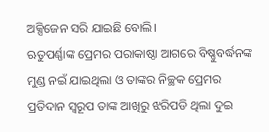ଅକ୍ସିଜେନ ସରି ଯାଇଛି ବୋଲି।
ଋତୁପର୍ଣ୍ଣାଙ୍କ ପ୍ରେମର ପରାକାଷ୍ଠା ଆଗରେ ବିଷ୍ଣୁବର୍ଦ୍ଧନଙ୍କ ମୁଣ୍ଡ ନଇଁ ଯାଇଥିଲା ଓ ତାଙ୍କର ନିଚ୍ଛକ ପ୍ରେମର ପ୍ରତିଦାନ ସ୍ବରୂପ ତାଙ୍କ ଆଖିରୁ ଝରିପଡି ଥିଲା ଦୁଇ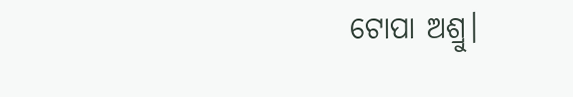ଟୋପା ଅଶ୍ରୁ।